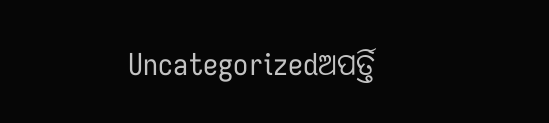Uncategorizedଅପର୍ତ୍ତି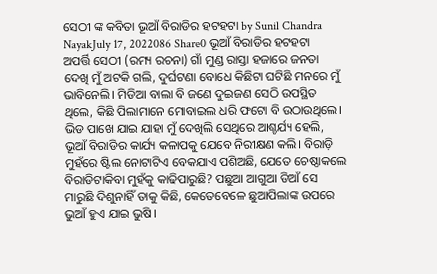ସେଠୀ ଙ୍କ କବିତା ଭୂଆଁ ବିରାଡିର ହଟହଟା by Sunil Chandra NayakJuly 17, 2022086 Share0 ଭୂଆଁ ବିରାଡିର ହଟହଟା ଅପର୍ତ୍ତି ସେଠୀ (ରମ୍ୟ ରଚନା) ଗାଁ ମୁଣ୍ଡ ରାସ୍ତା ହଜାରେ ଜନତା ଦେଖି ମୁଁ ଅଟକି ଗଲି, ଦୁର୍ଘଟଣା ବୋଧେ କିଛିଟା ଘଟିଛି ମନରେ ମୁଁ ଭାବିନେଲି। ମିଡିଆ ବାଲା ବି ଜଣେ ଦୁଇଜଣ ସେଠି ଉପସ୍ଥିତ ଥିଲେ, କିଛି ପିଲାମାନେ ମୋବାଇଲ ଧରି ଫଟୋ ବି ଉଠାଉଥିଲେ। ଭିଡ ପାଖେ ଯାଇ ଯାହା ମୁଁ ଦେଖିଲି ସେଥିରେ ଆଶ୍ଚର୍ଯ୍ୟ ହେଲି, ଭୂଆଁ ବିରାଡିର କାର୍ଯ୍ୟ କଳାପକୁ ଯେବେ ନିରୀକ୍ଷଣ କଲି। ବିରାଡ଼ି ମୁହଁରେ ଷ୍ଟିଲ ନୋଟାଟିଏ ବେକଯାଏ ପଶିଅଛି, ଯେତେ ଚେଷ୍ଠାକଲେ ବିରାଡିଟାକିବା ମୁହଁକୁ କାଢିପାରୁଛି? ପଛୁଆ ଆଗୁଆ ଡିଆଁ ସେ ମାରୁଛି ଦିଶୁନାହିଁ ତାକୁ କିଛି, କେତେବେଳେ ଛୁଆପିଲାଙ୍କ ଉପରେ ଭୁଆଁ ହୁଏ ଯାଇ ଭୁଷି।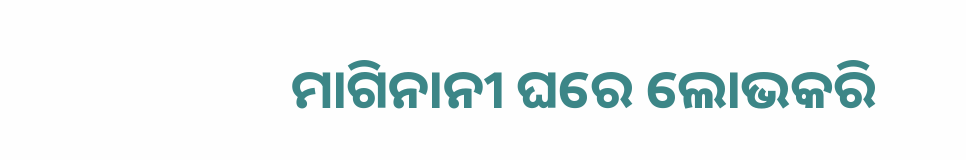ମାଗିନାନୀ ଘରେ ଲୋଭକରି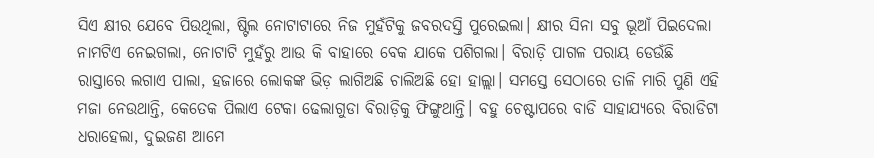ସିଏ କ୍ଷୀର ଯେବେ ପିଉଥିଲା, ଷ୍ଟିଲ ନୋଟାଟାରେ ନିଜ ମୁହଁଟିକୁ ଜବରଦସ୍ତି ପୁରେଇଲା। କ୍ଷୀର ସିନା ସବୁ ଭୂଆଁ ପିଇଦେଲା ନାମଟିଏ ନେଇଗଲା, ନୋଟାଟି ମୁହଁରୁ ଆଉ କି ବାହାରେ ବେକ ଯାକେ ପଶିଗଲା। ବିରାଡ଼ି ପାଗଳ ପରାୟ ଡେଉଁଛି ରାସ୍ତାରେ ଲଗାଏ ପାଲା, ହଜାରେ ଲୋକଙ୍କ ଭିଡ଼ ଲାଗିଅଛି ଚାଲିଅଛି ହୋ ହାଲ୍ଲା। ସମସ୍ତେ ସେଠାରେ ତାଳି ମାରି ପୁଣି ଏହି ମଜା ନେଉଥାନ୍ତି, କେତେକ ପିଲାଏ ଟେକା ଢେଲାଗୁଡା ବିରାଡ଼ିକୁ ଫିଙ୍ଗୁଥାନ୍ତି। ବହୁ ଚେଷ୍ଟାପରେ ବାଡି ସାହାଯ୍ୟରେ ବିରାଡିଟା ଧରାହେଲା, ଦୁଇଜଣ ଆମେ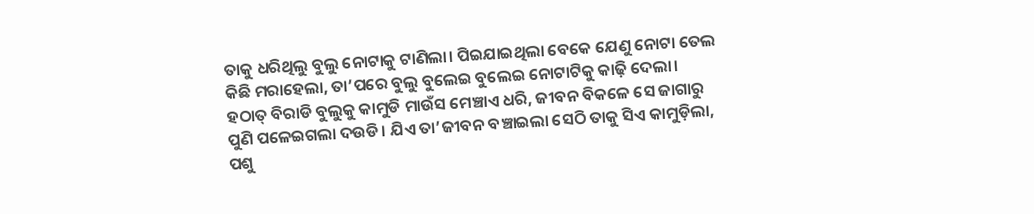ତାକୁ ଧରିଥିଲୁ ବୁଲୁ ନୋଟାକୁ ଟାଣିଲା। ପିଇଯାଇଥିଲା ବେକେ ଯେଣୁ ନୋଟା ତେଲ କିଛି ମରାହେଲା, ତା’ପରେ ବୁଲୁ ବୁଲେଇ ବୁଲେଇ ନୋଟାଟିକୁ କାଢ଼ି ଦେଲା। ହଠାତ୍ ବିରାଡି ବୁଲୁକୁ କାମୁଡି ମାଉଁସ ମେଞ୍ଚାଏ ଧରି, ଜୀବନ ବିକଳେ ସେ ଜାଗାରୁ ପୁଣି ପଳେଇଗଲା ଦଉଡି। ଯିଏ ତା’ଜୀବନ ବଞ୍ଚାଇଲା ସେଠି ତାକୁ ସିଏ କାମୁଡ଼ିଲା, ପଶୁ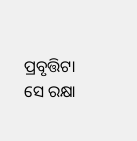ପ୍ରବୃତ୍ତିଟା ସେ ରକ୍ଷା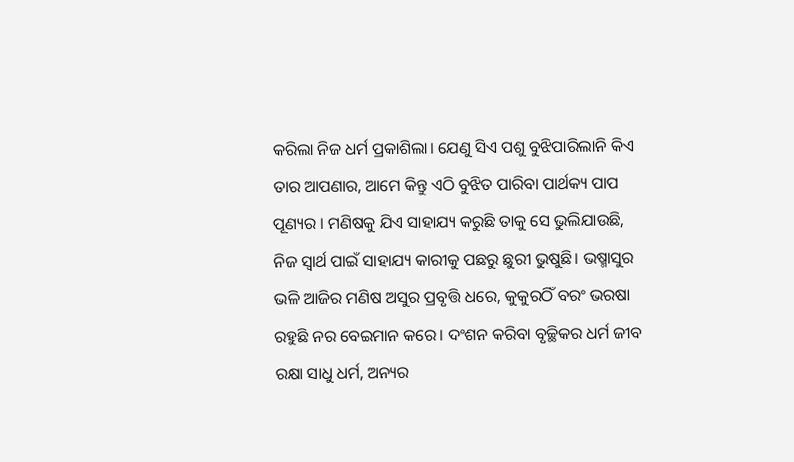କରିଲା ନିଜ ଧର୍ମ ପ୍ରକାଶିଲା। ଯେଣୁ ସିଏ ପଶୁ ବୁଝିପାରିଲାନି କିଏ ତାର ଆପଣାର, ଆମେ କିନ୍ତୁ ଏଠି ବୁଝିତ ପାରିବା ପାର୍ଥକ୍ୟ ପାପ ପୂଣ୍ୟର । ମଣିଷକୁ ଯିଏ ସାହାଯ୍ୟ କରୁଛି ତାକୁ ସେ ଭୁଲିଯାଉଛି, ନିଜ ସ୍ଵାର୍ଥ ପାଇଁ ସାହାଯ୍ୟ କାରୀକୁ ପଛରୁ ଛୁରୀ ଭୁଷୁଛି। ଭଷ୍ମାସୁର ଭଳି ଆଜିର ମଣିଷ ଅସୁର ପ୍ରବୃତ୍ତି ଧରେ, କୁକୁରଠିଁ ବରଂ ଭରଷା ରହୁଛି ନର ବେଇମାନ କରେ। ଦଂଶନ କରିବା ବୃଚ୍ଛିକର ଧର୍ମ ଜୀବ ରକ୍ଷା ସାଧୁ ଧର୍ମ, ଅନ୍ୟର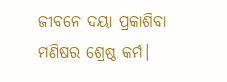ଜୀବନେ ଦୟା ପ୍ରକାଶିବା ମଣିଷର ଶ୍ରେଷ୍ଠ କର୍ମ।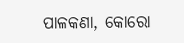ପାଳକଣା, କୋରୋ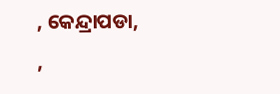, କେନ୍ଦ୍ରାପଡା, ,